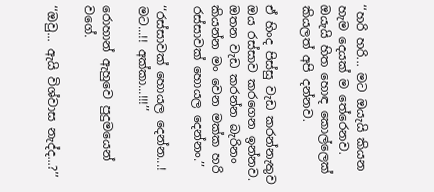‘‘හරි හරි... මට ඔයැයි කියන හැම දෙයක් ම තේරෙනව. ඔයැයි හිත හොඳ කොල්ලෙක් කියලත් අපි දන්නව.

ඒ හිංද පිස්සු වැඩ කරන්නැතුව ඔය රස්සාව කරගෙන ඉන්නව. ඔතන වැඩ කරන්න බැරිනං කියන්න මං වෙන මක්ක හරි රස්සාවක් හොයල දෙන්නං.’’

‘‘රස්සාවක් හොයල දෙන්න...! මට...!! අක්කා...!!!’’

රොහාන් ඇහුවෙ පුදුමයෙන් වගේ.

‘‘ඔවු... ඇයි විශ්වාස නැද්ද...?’’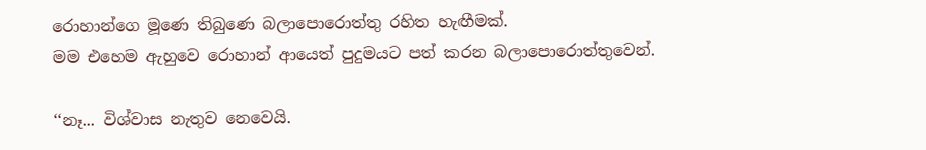රොහාන්ගෙ මූණෙ තිබුණෙ බලාපොරොත්තු රහිත හැඟීමක්.
මම එහෙම ඇහුවෙ රොහාන් ආයෙත් පුදුමයට පත් කරන බලාපොරොත්තුවෙන්.

‘‘නෑ... විශ්වාස නැතුව නෙවෙයි.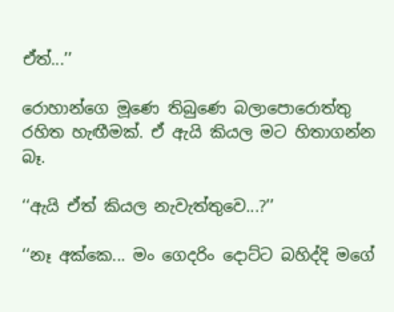ඒත්...’’

රොහාන්ගෙ මූණෙ තිබුණෙ බලාපොරොත්තු රහිත හැඟීමක්. ඒ ඇයි කියල මට හිතාගන්න බෑ.

‘‘ඇයි ඒත් කියල නැවැත්තුවෙ...?’’

‘‘නෑ අක්කෙ... මං ගෙදරිං දොට්ට බහිද්දි මගේ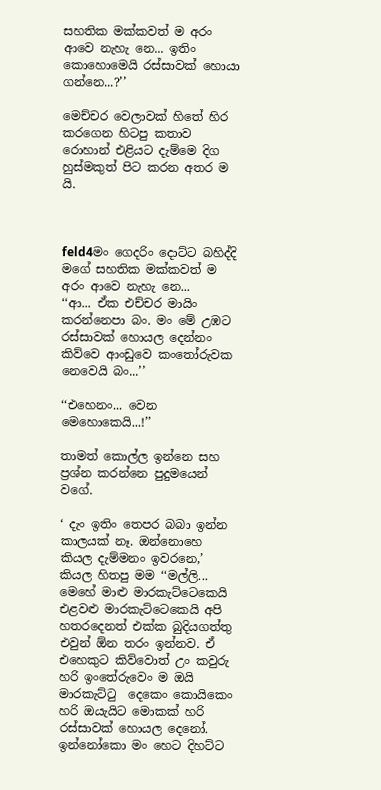සහතික මක්කවත් ම අරං ආවෙ නැහැ නෙ... ඉතිං කොහොමෙයි රස්සාවක් හොයා ගන්නෙ...?’’

මෙච්චර වෙලාවක් හිතේ හිර කරගෙන හිටපු කතාව රොහාන් එළියට දැම්මෙ දිග හුස්මකුත් පිට කරන අතර ම යි.



feld4මං ගෙදරිං දොට්ට බහිද්දි මගේ සහතික මක්කවත් ම අරං ආවෙ නැහැ නෙ...
‘‘ආ... ඒක එච්චර මායිං කරන්නෙපා බං. මං මේ උඹට රස්සාවක් හොයල දෙන්නං කිව්වෙ ආංඩුවෙ කංතෝරුවක නෙවෙයි බං...’’

‘‘එහෙනං... වෙන මෙහොකෙයි...!’’

තාමත් කොල්ල ඉන්නෙ සහ ප්‍රශ්න කරන්නෙ පුදුමයෙන් වගේ.

‘ දැං ඉතිං තෙපර බබා ඉන්න කාලයක් නෑ. ඔන්නොහෙ කියල දැම්මනං ඉවරනෙ,’ කියල හිතපු මම ‘‘මල්ලි... මෙහේ මාළු මාරකැට්ටෙකෙයි එළවළු මාරකැට්ටෙකෙයි අපි හතරදෙනත් එක්ක බුදියගත්තු එවුන් ඕන තරං ඉන්නව. ඒ එහෙකුට කිව්වොත් උං කවුරු හරි ඉංතේරුවෙං ම ඔයි මාරකැට්ටු  දෙකෙං කොයිකෙං හරි ඔයැයිට මොකක් හරි රස්සාවක් හොයල දෙනෝ. ඉන්නෝකො මං හෙට දිහට්ට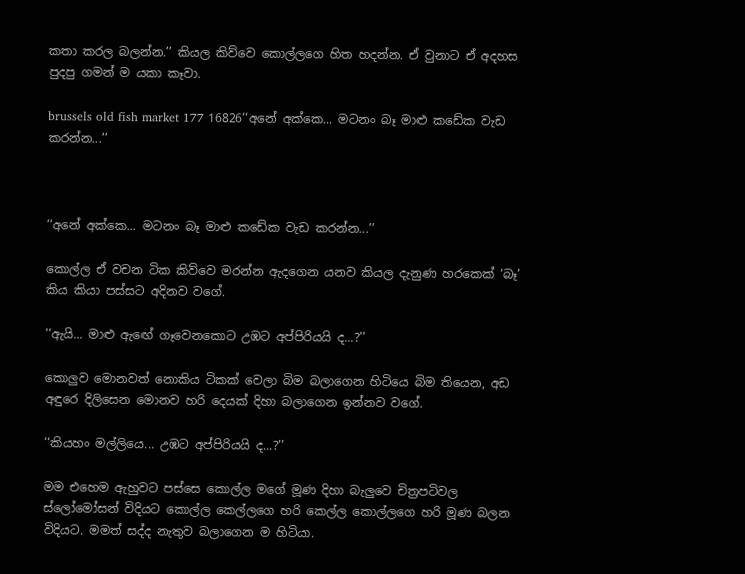කතා කරල බලන්න.’’ කියල කිව්වෙ කොල්ලගෙ හිත හදන්න. ඒ වුනාට ඒ අදහස පුදපු ගමන් ම යකා කෑවා.

brussels old fish market 177 16826‘‘අනේ අක්කෙ... මටනං බෑ මාළු කඩේක වැඩ කරන්න...’’



‘‘අනේ අක්කෙ... මටනං බෑ මාළු කඩේක වැඩ කරන්න...’’

කොල්ල ඒ වචන ටික කිව්වෙ මරන්න ඇදගෙන යනව කියල දැනුණ හරකෙක් ‘බෑ’ කිය කියා පස්සට අදිනව වගේ.

‘‘ඇයි... මාළු ඇඟේ ගෑවෙනකොට උඹට අප්පිරියයි ද...?’’

කොලුව මොනවත් නොකිය ටිකක් වෙලා බිම බලාගෙන හිටියෙ බිම තියෙන, අඩ අඳුරෙ දිලිසෙන මොනව හරි දෙයක් දිහා බලාගෙන ඉන්නව වගේ.

‘‘කියහං මල්ලියෙ... උඹට අප්පිරියයි ද...?’’

මම එහෙම ඇහුවට පස්සෙ කොල්ල මගේ මූණ දිහා බැලුවෙ චිත්‍රපටිවල ස්ලෝමෝසන් විදියට කොල්ල කෙල්ලගෙ හරි කෙල්ල කොල්ලගෙ හරි මූණ බලන විදියට. මමත් සද්ද නැතුව බලාගෙන ම හිටියා.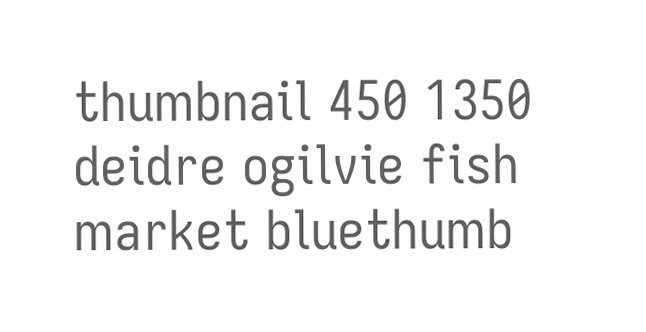thumbnail 450 1350 deidre ogilvie fish market bluethumb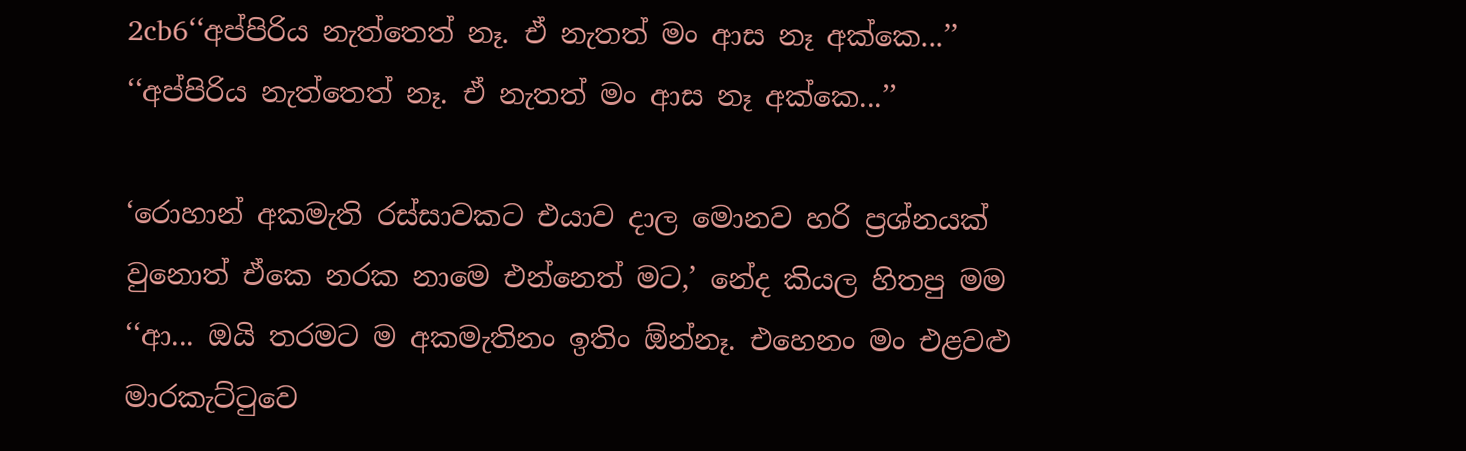2cb6‘‘අප්පිරිය නැත්තෙත් නෑ. ඒ නැතත් මං ආස නෑ අක්කෙ...’’
‘‘අප්පිරිය නැත්තෙත් නෑ. ඒ නැතත් මං ආස නෑ අක්කෙ...’’

‘රොහාන් අකමැති රස්සාවකට එයාව දාල මොනව හරි ප්‍රශ්නයක් වුනොත් ඒකෙ නරක නාමෙ එන්නෙත් මට,’ නේද කියල හිතපු මම ‘‘ආ... ඔයි තරමට ම අකමැතිනං ඉතිං ඕන්නෑ. එහෙනං මං එළවළු මාරකැට්ටුවෙ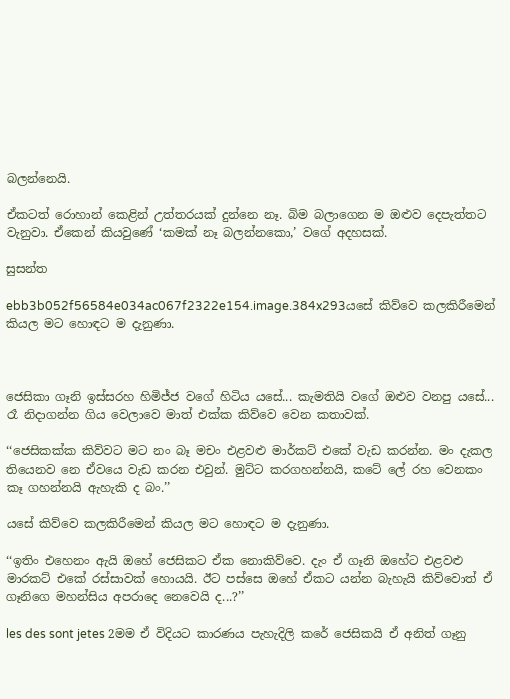බලන්නෙයි.

ඒකටත් රොහාන් කෙළින් උත්තරයක් දුන්නෙ නෑ. බිම බලාගෙන ම ඔළුව දෙපැත්තට වැනුවා. ඒකෙන් කියවුණේ ‘කමක් නෑ බලන්නකො,’ වගේ අදහසක්.

සුසන්ත

ebb3b052f56584e034ac067f2322e154.image.384x293යසේ කිව්වෙ කලකිරීමෙන් කියල මට හොඳට ම දැනුණා.



ජෙසිකා ගෑනි ඉස්සරහ හිමිජ්ජ වගේ හිටිය යසේ... කැමතියි වගේ ඔළුව වනපු යසේ... රෑ නිදාගන්න ගිය වෙලාවෙ මාත් එක්ක කිව්වෙ වෙන කතාවක්.

‘‘ජෙසිකක්ක කිව්වට මට නං බෑ මචං එළවළු මාර්කට් එකේ වැඩ කරන්න. මං දැකල තියෙනව නෙ ඒවයෙ වැඩ කරන එවුන්. මුට්ට කරගහන්නයි, කටේ ලේ රහ වෙනකං කෑ ගහන්නයි ඇහැකි ද බං.’’

යසේ කිව්වෙ කලකිරීමෙන් කියල මට හොඳට ම දැනුණා.

‘‘ඉතිං එහෙනං ඇයි ඔහේ ජෙසිකට ඒක නොකිව්වෙ. දැං ඒ ගෑනි ඔහේට එළවළු මාරකට් එකේ රස්සාවක් හොයයි. ඊට පස්සෙ ඔහේ ඒකට යන්න බැහැයි කිව්වොත් ඒ ගෑනිගෙ මහන්සිය අපරාදෙ නෙවෙයි ද...?’’

les des sont jetes 2මම ඒ විදියට කාරණය පැහැදිලි කරේ ජෙසිකයි ඒ අනිත් ගෑනු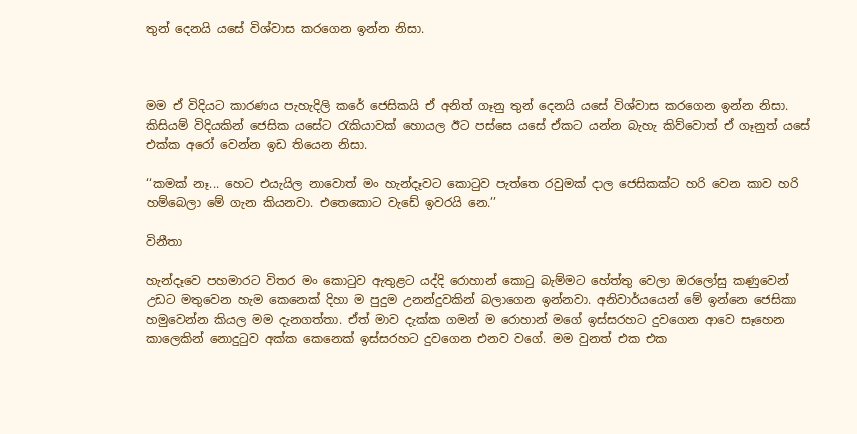තුන් දෙනයි යසේ විශ්වාස කරගෙන ඉන්න නිසා.



මම ඒ විදියට කාරණය පැහැදිලි කරේ ජෙසිකයි ඒ අනිත් ගෑනු තුන් දෙනයි යසේ විශ්වාස කරගෙන ඉන්න නිසා. කිසියම් විදියකින් ජෙසික යසේට රැකියාවක් හොයල ඊට පස්සෙ යසේ ඒකට යන්න බැහැ කිව්වොත් ඒ ගෑනුත් යසේ එක්ක අරෝ වෙන්න ඉඩ තියෙන නිසා.

‘‘කමක් නෑ... හෙට එයැයිල නාවොත් මං හැන්දෑවට කොටුව පැත්තෙ රවුමක් දාල ජෙසිකක්ට හරි වෙන කාව හරි හම්බෙලා මේ ගැන කියනවා. එතෙකොට වැඩේ ඉවරයි නෙ.’’

විනීතා

හැන්දෑවෙ පහමාරට විතර මං කොටුව ඇතුළට යද්දි රොහාන් කොටු බැම්මට හේත්තු වෙලා ඔරලෝසු කණුවෙන් උඩට මතුවෙන හැම කෙනෙක් දිහා ම පුදුම උනන්දුවකින් බලාගෙන ඉන්නවා. අනිවාර්යයෙන් මේ ඉන්නෙ ජෙසිකා හමුවෙන්න කියල මම දැනගත්තා. ඒත් මාව දැක්ක ගමන් ම රොහාන් මගේ ඉස්සරහට දුවගෙන ආවෙ සෑහෙන කාලෙකින් නොදුටුව අක්ක කෙනෙක් ඉස්සරහට දුවගෙන එනව වගේ. මම වුනත් එක එක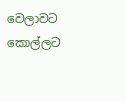වෙලාවට කොල්ලට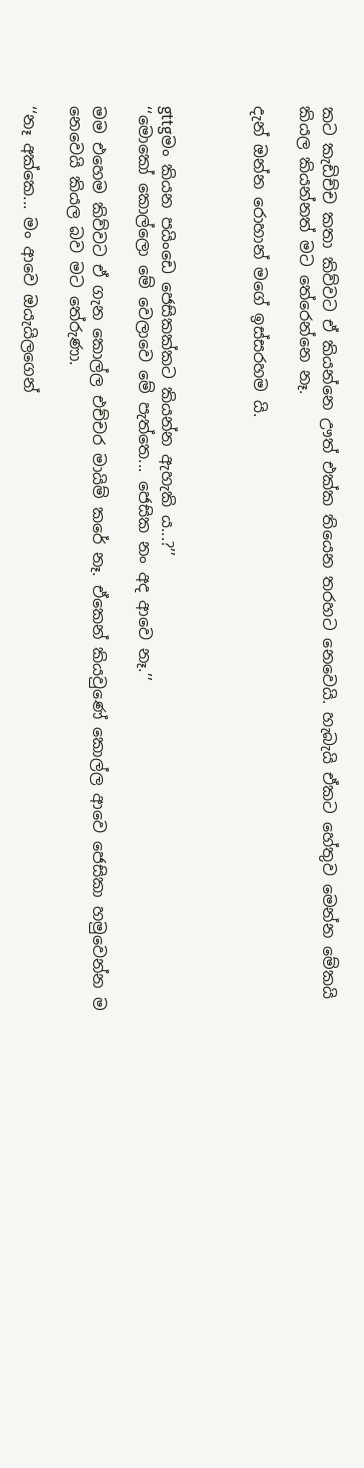කට කැඩිච්ච කතා කිව්වට ඒ කියන්නෙ ඌත් එක්ක තියෙන තරහට නෙවෙයි. හැබැයි ඒකට හේතුව මෙන්න මේකයි කියල කියන්නත් මට තේරෙන්නෙ නෑ.

දැන් ඔන්න රොහාන් මගේ ඉස්සරහම යි.



gttgමං කියන පයිංඩෙ ජෙසිකක්කට කියන්න ඇහැකි ය...?’’
‘‘මොකෝ කොල්ලො මේ වෙලාවෙ මේ පැත්තෙ... ජෙසික නං අද ආවෙ නෑ.’’

මම එහෙම කිව්වට ඒ ගැන කොල්ල එච්චර මායිම් කරේ නෑ. ඒකෙන් කියවුණේ කොල්ල ආවෙ ජෙසිකා හමුවෙන්න ම නෙවෙයි කියල බව මට තේරුණා.

‘‘නෑ අක්කෙ... මං ආවෙ ඔයැයිලගෙන්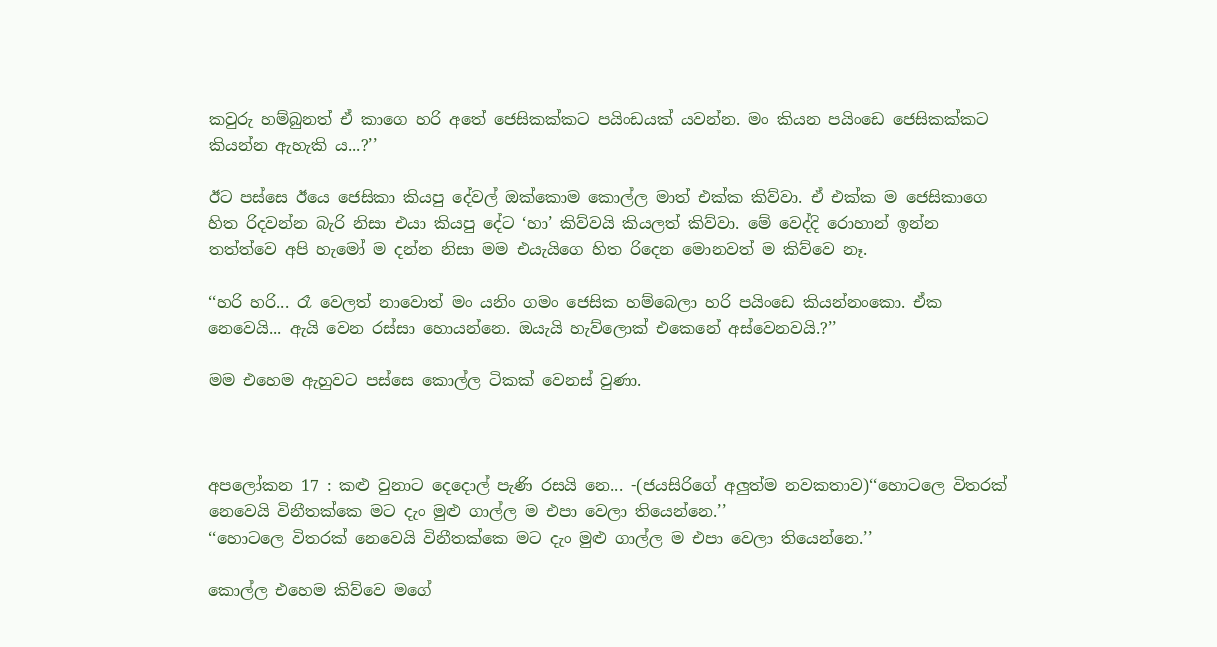කවුරු හම්බුනත් ඒ කාගෙ හරි අතේ ජෙසිකක්කට පයිංඩයක් යවන්න. මං කියන පයිංඩෙ ජෙසිකක්කට කියන්න ඇහැකි ය...?’’

ඊට පස්සෙ ඊයෙ ජෙසිකා කියපු දේවල් ඔක්කොම කොල්ල මාත් එක්ක කිව්වා. ඒ එක්ක ම ජෙසිකාගෙ හිත රිදවන්න බැරි නිසා එයා කියපු දේට ‘හා’ කිව්වයි කියලත් කිව්වා. මේ වෙද්දි රොහාන් ඉන්න තත්ත්වෙ අපි හැමෝ ම දන්න නිසා මම එයැයිගෙ හිත රිදෙන මොනවත් ම කිව්වෙ නෑ.

‘‘හරි හරි... රෑ වෙලත් නාවොත් මං යනිං ගමං ජෙසික හම්බෙලා හරි පයිංඩෙ කියන්නංකො. ඒක නෙවෙයි... ඇයි වෙන රස්සා හොයන්නෙ. ඔයැයි හැව්ලොක් එකෙනේ අස්වෙනවයි.?’’

මම එහෙම ඇහුවට පස්සෙ කොල්ල ටිකක් වෙනස් වුණා.



අපලෝකන 17 : කළු වුනාට දෙදොල් පැණි රසයි නෙ... -(ජයසිරිගේ අලුත්ම නවකතාව)‘‘හොටලෙ විතරක් නෙවෙයි විනීතක්කෙ මට දැං මුළු ගාල්ල ම එපා වෙලා තියෙන්නෙ.’’
‘‘හොටලෙ විතරක් නෙවෙයි විනීතක්කෙ මට දැං මුළු ගාල්ල ම එපා වෙලා තියෙන්නෙ.’’

කොල්ල එහෙම කිව්වෙ මගේ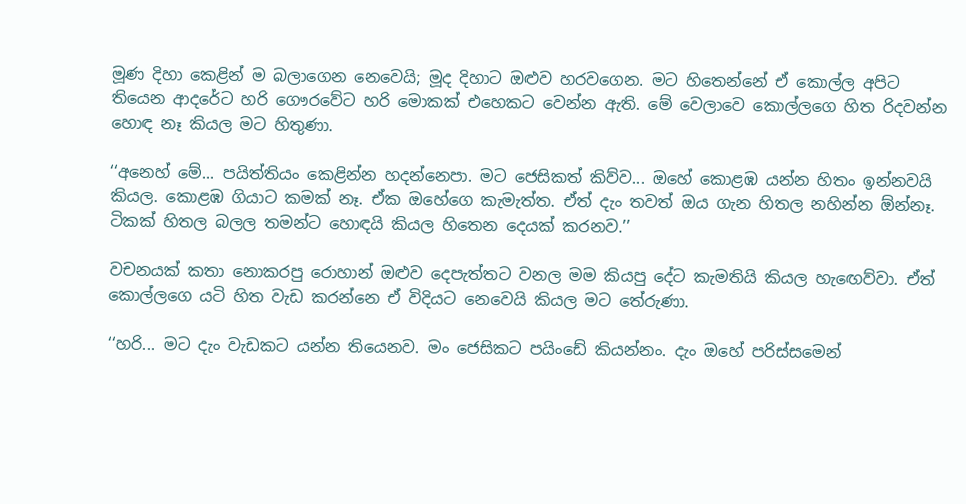මූණ දිහා කෙළින් ම බලාගෙන නෙවෙයි; මූද දිහාට ඔළුව හරවගෙන. මට හිතෙන්නේ ඒ කොල්ල අපිට තියෙන ආදරේට හරි ගෞරවේට හරි මොකක් එහෙකට වෙන්න ඇති. මේ වෙලාවෙ කොල්ලගෙ හිත රිදවන්න හොඳ නෑ කියල මට හිතුණා.

‘‘අනෙහ් මේ... පයිත්තියං කෙළින්න හදන්නෙපා. මට ජෙසිකත් කිව්ව... ඔහේ කොළඹ යන්න හිතං ඉන්නවයි කියල. කොළඹ ගියාට කමක් නෑ. ඒක ඔහේගෙ කැමැත්ත. ඒත් දැං තවත් ඔය ගැන හිතල නහින්න ඕන්නෑ. ටිකක් හිතල බලල තමන්ට හොඳයි කියල හිතෙන දෙයක් කරනව.’’

වචනයක් කතා නොකරපු රොහාන් ඔළුව දෙපැත්තට වනල මම කියපු දේට කැමතියි කියල හැඟෙව්වා. ඒත් කොල්ලගෙ යටි හිත වැඩ කරන්නෙ ඒ විදියට නෙවෙයි කියල මට තේරුණා.

‘‘හරි... මට දැං වැඩකට යන්න තියෙනව. මං ජෙසිකට පයිංඩේ කියන්නං. දැං ඔහේ පරිස්සමෙන්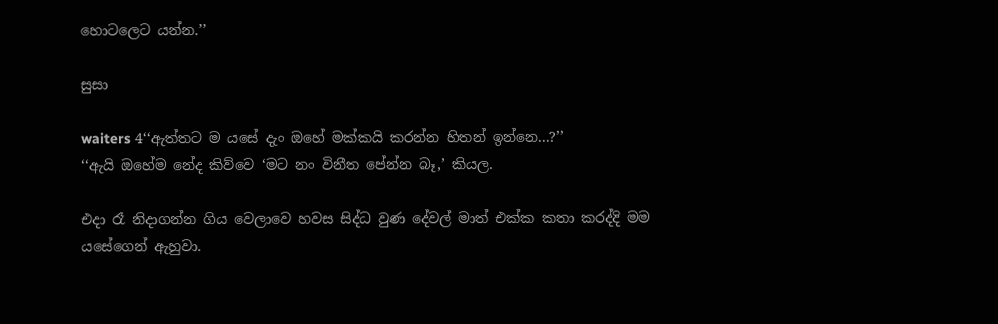හොටලෙට යන්න.’’

සුසා

waiters 4‘‘ඇත්තට ම යසේ දැං ඔහේ මක්කයි කරන්න හිතන් ඉන්නෙ...?’’
‘‘ඇයි ඔහේම නේද කිව්වෙ ‘මට නං විනීත පේන්න බෑ,’ කියල.

එදා රෑ නිදාගන්න ගිය වෙලාවෙ හවස සිද්ධ වුණ දේවල් මාත් එක්ක කතා කරද්දි මම යසේගෙන් ඇහුවා.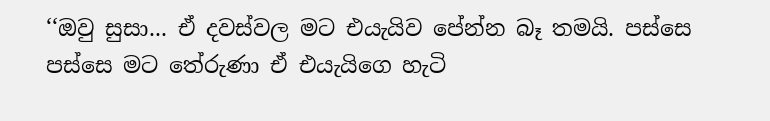‘‘ඔවු සුසා... ඒ දවස්වල මට එයැයිව පේන්න බෑ තමයි. පස්සෙ පස්සෙ මට තේරුණා ඒ එයැයිගෙ හැටි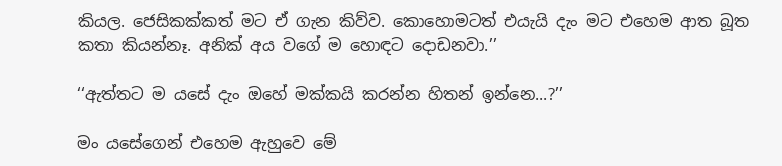කියල. ජෙසිකක්කත් මට ඒ ගැන කිව්ව. කොහොමටත් එයැයි දැං මට එහෙම ආත බූත කතා කියන්නෑ. අනික් අය වගේ ම හොඳට දොඩනවා.’’

‘‘ඇත්තට ම යසේ දැං ඔහේ මක්කයි කරන්න හිතන් ඉන්නෙ...?’’

මං යසේගෙන් එහෙම ඇහුවෙ මේ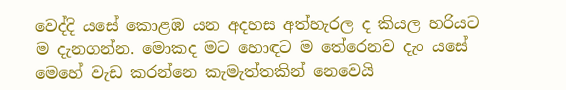වෙද්දි යසේ කොළඹ යන අදහස අත්හැරල ද කියල හරියට ම දැනගන්න. මොකද මට හොඳට ම තේරෙනව දැං යසේ මෙහේ වැඩ කරන්නෙ කැමැත්තකින් නෙවෙයි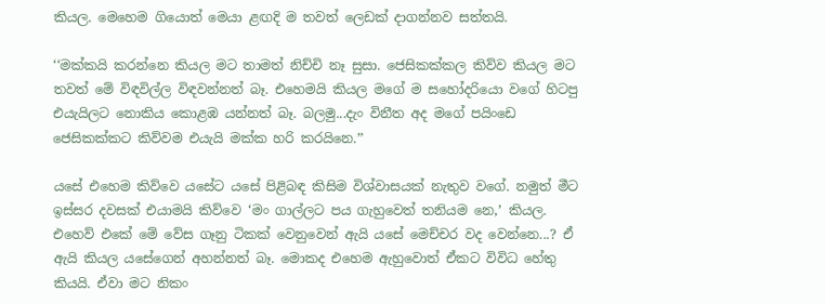කියල. මෙහෙම ගියොත් මෙයා ළඟදි ම තවත් ලෙඩක් දාගන්නව සත්තයි.

‘‘මක්කයි කරන්නෙ කියල මට තාමත් නිච්චි නෑ සුසා. ජෙසිකක්කල කිව්ව කියල මට තවත් මේ විඳවිල්ල විඳවන්නත් බෑ. එහෙමයි කියල මගේ ම සහෝදරියො වගේ හිටපු එයැයිලට නොකිය කොළඹ යන්නත් බෑ. බලමු...දැං විනීත අද මගේ පයිංඩෙ ජෙසිකක්කට කිව්වම එයැයි මක්ක හරි කරයිනෙ.’’

යසේ එහෙම කිව්වෙ යසේට යසේ පිළිබඳ කිසිම විශ්වාසයක් නැතුව වගේ. නමුත් මීට ඉස්සර දවසක් එයාමයි කිව්වෙ ‘මං ගාල්ලට පය ගැහුවෙත් තනියම නෙ,’ කියල. එහෙව් එකේ මේ වේස ගෑනු ටිකක් වෙනුවෙන් ඇයි යසේ මෙච්චර වද වෙන්නෙ...? ඒ ඇයි කියල යසේගෙන් අහන්නත් බෑ. මොකද එහෙම ඇහුවොත් ඒකට විවිධ හේතු කියයි. ඒවා මට නිකං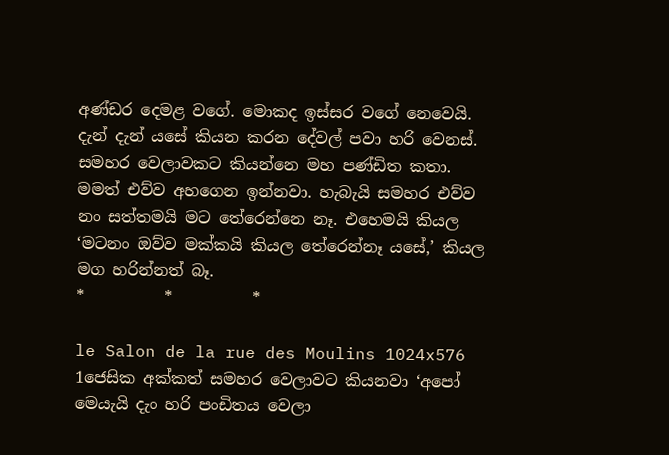අණ්ඩර දෙමළ වගේ. මොකද ඉස්සර වගේ නෙවෙයි. දැන් දැන් යසේ කියන කරන දේවල් පවා හරි වෙනස්. සමහර වෙලාවකට කියන්නෙ මහ පණ්ඩිත කතා. මමත් එව්ව අහගෙන ඉන්නවා. හැබැයි සමහර එව්ව නං සත්තමයි මට තේරෙන්නෙ නෑ. එහෙමයි කියල ‘මටනං ඔව්ව මක්කයි කියල තේරෙන්නෑ යසේ,’ කියල මග හරින්නත් බෑ.
*          *          *

le Salon de la rue des Moulins 1024x576 1ජෙසික අක්කත් සමහර වෙලාවට කියනවා ‘අපෝ මෙයැයි දැං හරි පංඩිතය වෙලා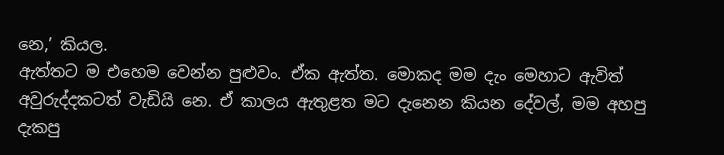නෙ,’ කියල.
ඇත්තට ම එහෙම වෙන්න පුළුවං. ඒක ඇත්ත. මොකද මම දැං මෙහාට ඇවිත් අවුරුද්දකටත් වැඩියි නෙ. ඒ කාලය ඇතුළත මට දැනෙන කියන දේවල්, මම අහපු දැකපු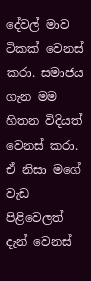දේවල් මාව ටිකක් වෙනස් කරා. සමාජය ගැන මම හිතන විදියත් වෙනස් කරා. ඒ නිසා මගේ වැඩ පිළිවෙලත් දැන් වෙනස්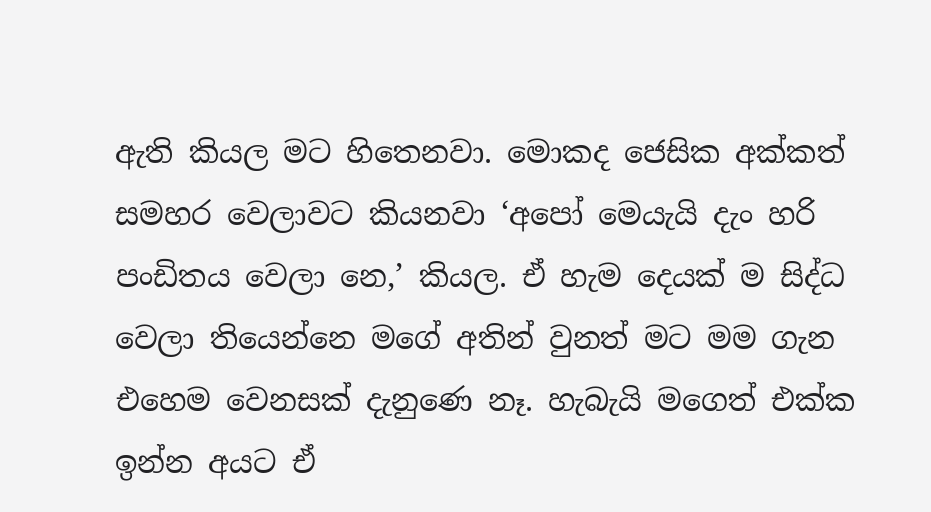ඇති කියල මට හිතෙනවා. මොකද ජෙසික අක්කත් සමහර වෙලාවට කියනවා ‘අපෝ මෙයැයි දැං හරි පංඩිතය වෙලා නෙ,’ කියල. ඒ හැම දෙයක් ම සිද්ධ වෙලා තියෙන්නෙ මගේ අතින් වුනත් මට මම ගැන එහෙම වෙනසක් දැනුණෙ නෑ. හැබැයි මගෙත් එක්ක ඉන්න අයට ඒ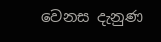වෙනස දැනුණ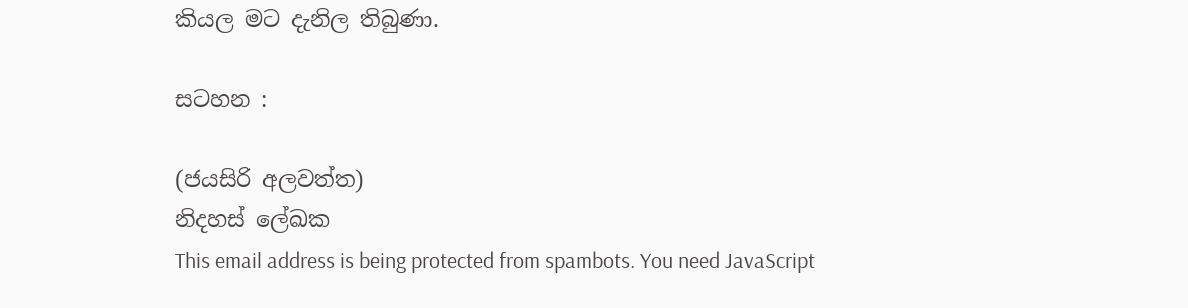කියල මට දැනිල තිබුණා.

සටහන :

(ජයසිරි අලවත්ත)
නිදහස් ලේඛක
This email address is being protected from spambots. You need JavaScript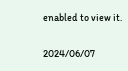enabled to view it.

2024/06/07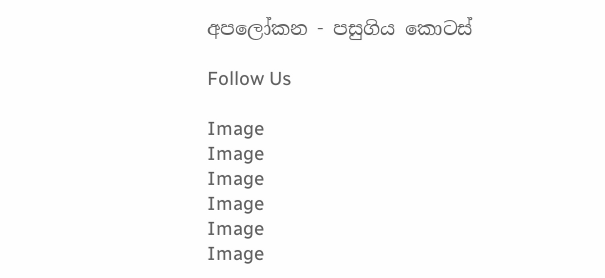අපලෝකන - පසුගිය කොටස්

Follow Us

Image
Image
Image
Image
Image
Image